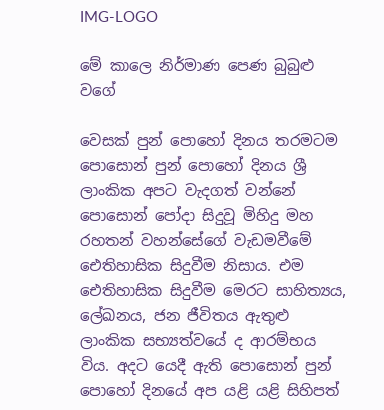IMG-LOGO

මේ කාලෙ නිර්මාණ පෙණ බුබුළු වගේ

වෙසක් පුන් පොහෝ දිනය තරමටම පොසොන් පුන් පොහෝ දිනය ශ්‍රී ලාංකික අපට වැදගත් වන්නේ පොසොන් පෝදා සිදුවූ මිහිදු මහ රහතන් වහන්සේගේ වැඩමවීමේ ඓතිහාසික සිදුවීම නිසාය. එම ඓතිහාසික සිදුවීම මෙරට සාහිත්‍යය, ලේඛනය, ජන ජීවිතය ඇතුළු ලාංකික සභ්‍යත්වයේ ද ආරම්භය විය. අදට යෙදී ඇති පොසොන් පුන් පොහෝ දිනයේ අප යළි යළි සිහිපත්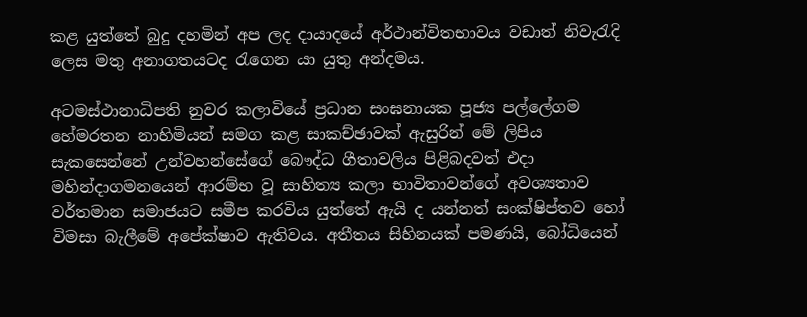කළ යුත්තේ බුදු දහමින් අප ලද දායාදයේ අර්ථාන්විතභාවය වඩාත් නිවැරැදි ලෙස මතු අනාගතයටද රැගෙන යා යුතු අන්දමය.

අටමස්ථානාධිපති නුවර කලාවියේ ප්‍රධාන සංඝනායක පූජ්‍ය පල්ලේගම හේමරතන නාහිමියන් සමග කළ සාකච්ඡාවක් ඇසුරින් මේ ලිපිය සැකසෙන්නේ උන්වහන්සේගේ බෞද්ධ ගීතාවලිය පිළිබදවත් එදා මහින්දාගමනයෙන් ආරම්භ වූ සාහිත්‍ය කලා භාවිතාවන්ගේ අවශ්‍යතාව වර්තමාන සමාජයට සමීප කරවිය යුත්තේ ඇයි ද යන්නත් සංක්ෂිප්තව හෝ විමසා බැලීමේ අපේක්ෂාව ඇතිවය. අතීතය සිහිනයක් පමණයි, බෝධියෙන්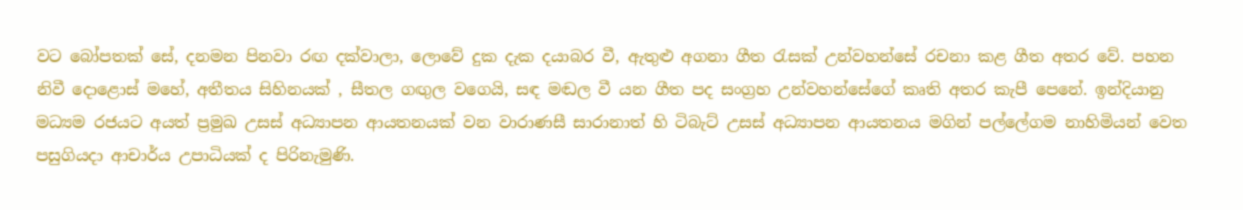වට බෝපතක් සේ, දනමන පිනවා රඟ දක්වාලා, ලොවේ දුක දැක දයාබර වී, ඇතුළු අගනා ගීත රැසක් උන්වහන්සේ රචනා කළ ගීත අතර වේ. පහන නිවී දොළොස් මහේ, අතීතය සිහිනයක් , සීතල ගඟුල වගෙයි, සඳ මඬල වී යන ගීත පද සංග්‍රහ උන්වහන්සේගේ කෘති අතර කැපී පෙනේ. ඉන්දියානු මධ්‍යම රජයට අයත් ප්‍රමුඛ උසස් අධ්‍යාපන ආයතනයක් වන වාරාණසී සාරානාත් හි ටිබැට් උසස් අධ්‍යාපන ආයතනය මගින් පල්ලේගම නාහිමියන් වෙත පසුගියදා ආචාර්ය උපාධියක් ද පිරිනැමුණි.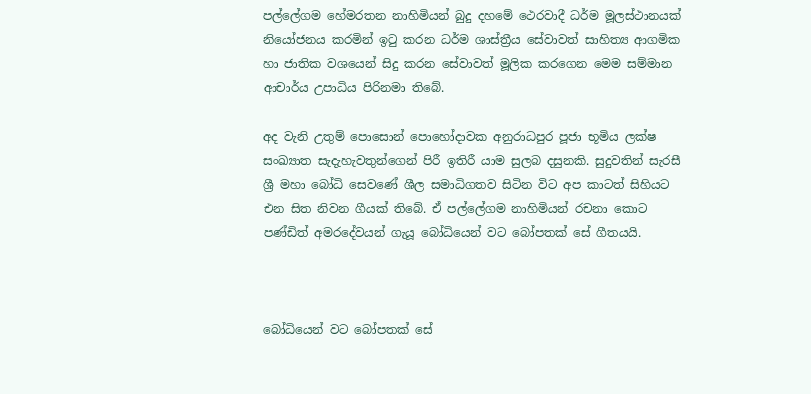පල්ලේගම හේමරතන නාහිමියන් බුදු දහමේ ථෙරවාදී ධර්ම මූලස්ථානයක් නියෝජනය කරමින් ඉටු කරන ධර්ම ශාස්ත්‍රීය සේවාවත් සාහිත්‍ය ආගමික හා ජාතික වශයෙන් සිදු කරන සේවාවත් මූලික කරගෙන මෙම සම්මාන ආචාර්ය උපාධිය පිරිනමා තිබේ.

අද වැනි උතුම් පොසොන් පොහෝදාවක අනුරාධපුර පූජා භූමිය ලක්ෂ සංඛ්‍යාත සැදැහැවතුන්ගෙන් පිරී ඉතිරී යාම සුලබ දසුනකි. සුදුවතින් සැරසී ශ්‍රී මහා බෝධි සෙවණේ ශීල සමාධිගතව සිටින විට අප කාටත් සිහියට එන සිත නිවන ගීයක් තිබේ. ඒ පල්ලේගම නාහිමියන් රචනා කොට පණ්ඩිත් අමරදේවයන් ගැයූ බෝධියෙන් වට බෝපතක් සේ ගීතයයි.



බෝධියෙන් වට බෝපතක් සේ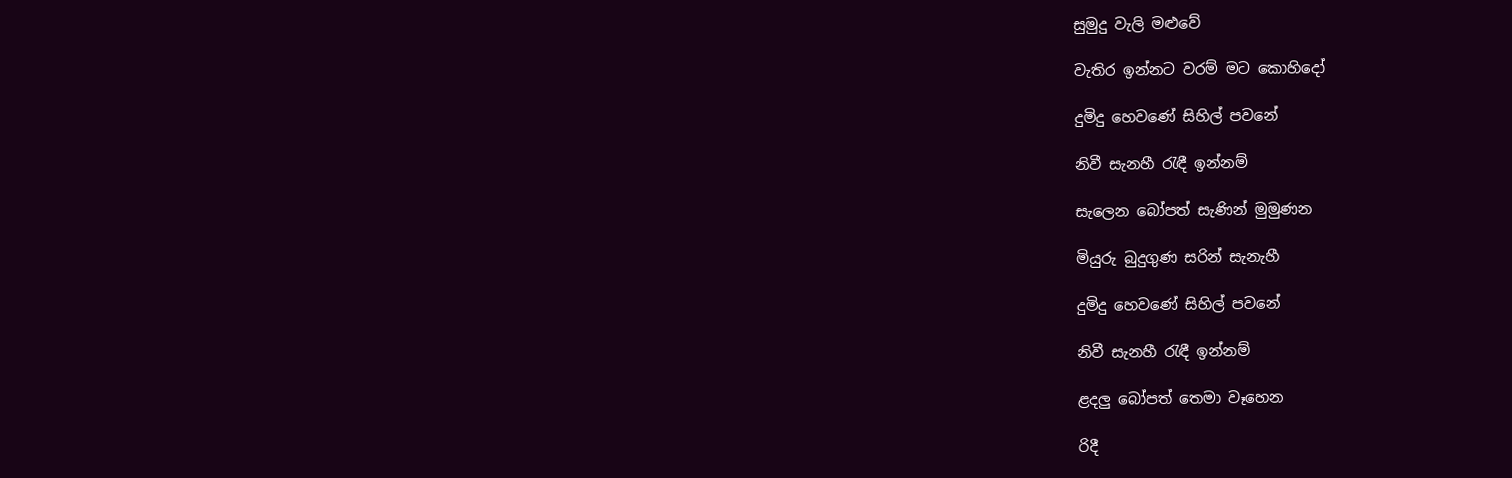සුමුදු වැලි මළුවේ

වැතිර ඉන්නට වරම් මට කොහිදෝ

දුමිදු හෙවණේ සිහිල් පවනේ

නිවී සැනහී රැඳී ඉන්නම්

සැලෙන බෝපත් සැණින් මුමුණන

මියුරු බුදුගුණ සරින් සැනැහී

දුමිදු හෙවණේ සිහිල් පවනේ

නිවී සැනහී රැඳී ඉන්නම්

ළදලු‍ බෝපත් තෙමා වෑහෙන

රිදී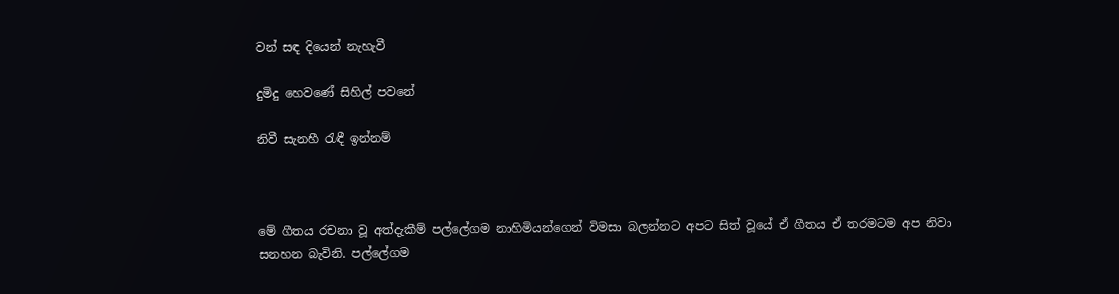වන් සඳ දියෙන් නැහැවී

දුමිදු හෙවණේ සිහිල් පවනේ

නිවී සැනහී රැඳී ඉන්නම්



මේ ගීතය රචනා වූ අත්දැකීම් පල්ලේගම නාහිමියන්ගෙන් විමසා බලන්නට අපට සිත් වූයේ ඒ ගීතය ඒ තරමටම අප නිවා සනහන බැවිනි. පල්ලේගම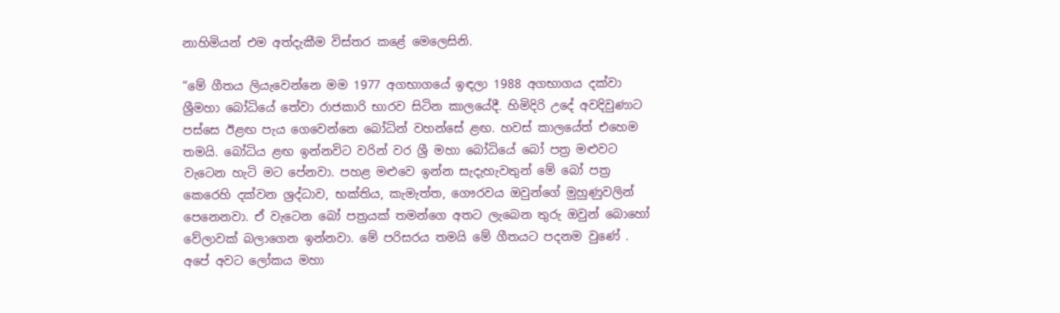නාහිමියන් එම අත්දැකීම විස්තර කළේ මෙලෙසිනි.

“මේ ගීතය ලියැවෙන්නෙ මම 1977 අගභාගයේ ඉඳලා 1988 අගභාගය දක්වා ශ්‍රීමහා බෝධියේ තේවා රාජකාරි භාරව සිටින කාලයේදී. හිමිදිරි උදේ අවදිවුණාට පස්සෙ ඊළඟ පැය ගෙවෙන්නෙ බෝධින් වහන්සේ ළඟ. හවස් කාලයේත් එහෙම තමයි. බෝධිය ළඟ ඉන්නවිට වරින් වර ශ්‍රී මහා බෝධියේ බෝ පත්‍ර මළුවට වැටෙන හැටි මට පේනවා. පහළ මළුවෙ ඉන්න සැදැහැවතුන් මේ බෝ පත්‍ර කෙරෙහි දක්වන ශ්‍රද්ධාව, භක්තිය, කැමැත්ත, ගෞරවය ඔවුන්ගේ මුහුණුවලින් පෙනෙනවා. ඒ වැටෙන බෝ පත්‍රයක් තමන්ගෙ අතට ලැබෙන තුරු ඔවුන් බොහෝ වේලාවක් බලාගෙන ඉන්නවා. මේ පරිසරය තමයි මේ ගීතයට පදනම වුණේ . අපේ අවට ලෝකය මහා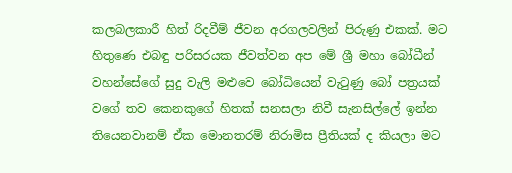කලබලකාරී හිත් රිදවීම් ජීවන අරගලවලින් පිරුණු එකක්. මට හිතුණෙ එබඳු පරිසරයක ජීවත්වන අප මේ ශ්‍රී මහා බෝධීන් වහන්සේගේ සුදු වැලි මළුවෙ බෝධියෙන් වැටුණු බෝ පත්‍රයක් වගේ තව කෙනකුගේ හිතක් සනසලා නිවී සැනසිල්ලේ ඉන්න තියෙනවානම් ඒක මොනතරම් නිරාමිස ප්‍රීතියක් ද කියලා මට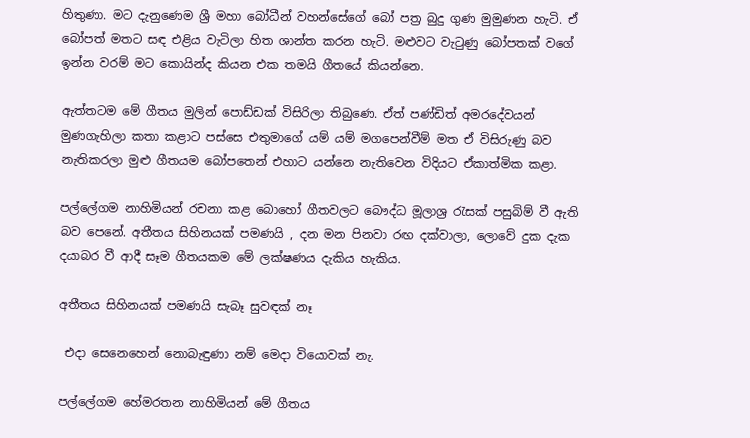හිතුණා. මට දැනුණෙම ශ්‍රී මහා බෝධීන් වහන්සේගේ බෝ පත්‍ර බුදු ගුණ මුමුණන හැටි. ඒ බෝපත් මතට සඳ එළිය වැටිලා හිත ශාන්ත කරන හැටි. මළුවට වැටුණු බෝපතක් වගේ ඉන්න වරම් මට කොයින්ද කියන එක තමයි ගීතයේ කියන්නෙ.

ඇත්තටම මේ ගීතය මුලින් පොඩ්ඩක් විසිරිලා තිබුණෙ. ඒත් පණ්ඩිත් අමරදේවයන් මුණගැහිලා කතා කළාට පස්සෙ එතුමාගේ යම් යම් මගපෙන්වීම් මත ඒ විසිරුණු බව නැතිකරලා මුළු ගීතයම බෝපතෙන් එහාට යන්නෙ නැතිවෙන විදියට ඒකාත්මික කළා.

පල්ලේගම නාහිමියන් රචනා කළ බොහෝ ගීතවලට බෞද්ධ මූලාශ්‍ර රැසක් පසුබිම් වී ඇති බව පෙනේ. අතීතය සිහිනයක් පමණයි , දන මන පිනවා රඟ දක්වාලා, ලොවේ දුක දැක දයාබර වී ආදී සෑම ගීතයකම මේ ලක්ෂණය දැකිය හැකිය.

අතීතය සිහිනයක් පමණයි සැබෑ සුවඳක් නෑ

 එදා සෙනෙහෙන් නොබැඳුණා නම් මෙදා වියොවක් නැ.

පල්ලේගම හේමරතන නාහිමියන් මේ ගීතය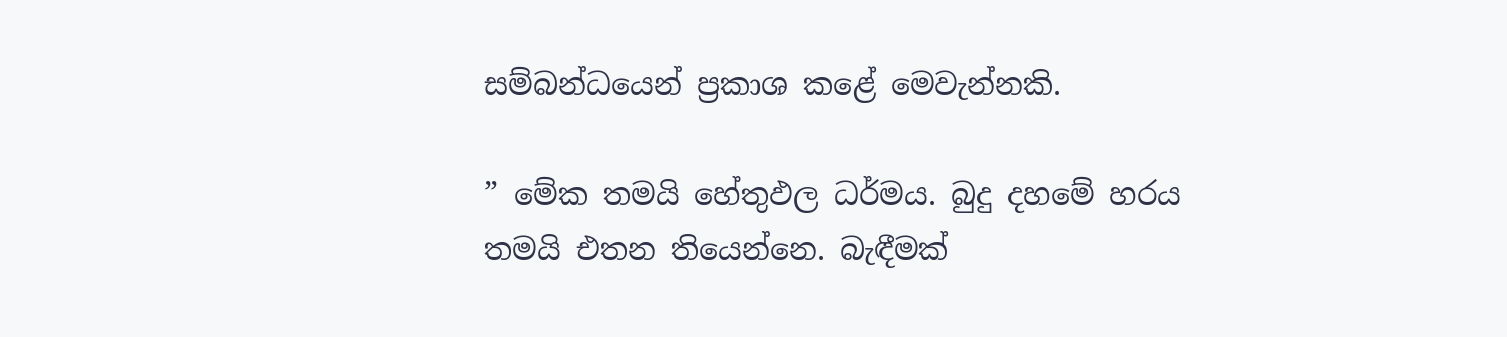සම්බන්ධයෙන් ප්‍රකාශ කළේ මෙවැන්නකි.

” මේක තමයි හේතුඵල ධර්මය. බුදු දහමේ හරය තමයි එතන තියෙන්නෙ. බැඳීමක්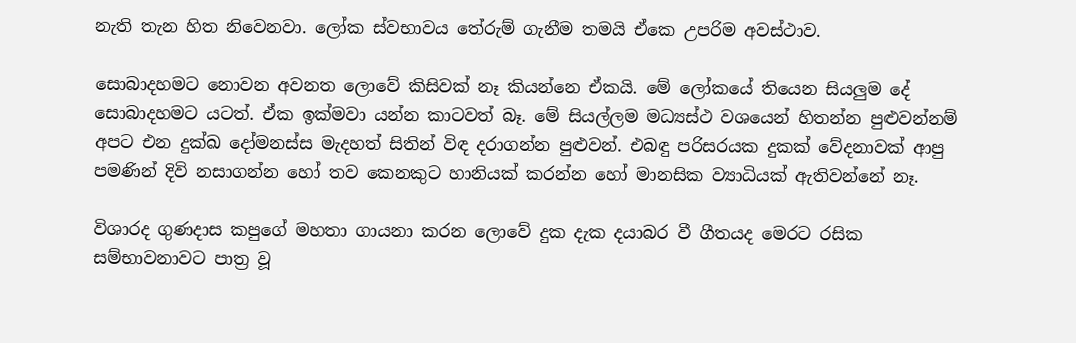නැති තැන හිත නිවෙනවා. ලෝක ස්වභාවය තේරුම් ගැනීම තමයි ඒකෙ උපරිම අවස්ථාව.

සොබාදහමට නොවන අවනත ලොවේ කිසිවක් නෑ කියන්නෙ ඒකයි. මේ ලෝකයේ තියෙන සියලු‍ම දේ සොබාදහමට යටත්. ඒක ඉක්මවා යන්න කාටවත් බෑ. මේ සියල්ලම මධ්‍යස්ථ වශයෙන් හිතන්න පුළුවන්නම් අපට එන දුක්ඛ දෝමනස්ස මැදහත් සිතින් විඳ දරාගන්න පුළුවන්. එබඳු පරිසරයක දුකක් වේදනාවක් ආපු පමණින් දිවි නසාගන්න හෝ තව කෙනකුට හානියක් කරන්න හෝ මානසික ව්‍යාධියක් ඇතිවන්නේ නෑ.

විශාරද ගුණදාස කපුගේ මහතා ගායනා කරන ලොවේ දුක දැක දයාබර වී ගීතයද මෙරට රසික සම්භාවනාවට පාත්‍ර වූ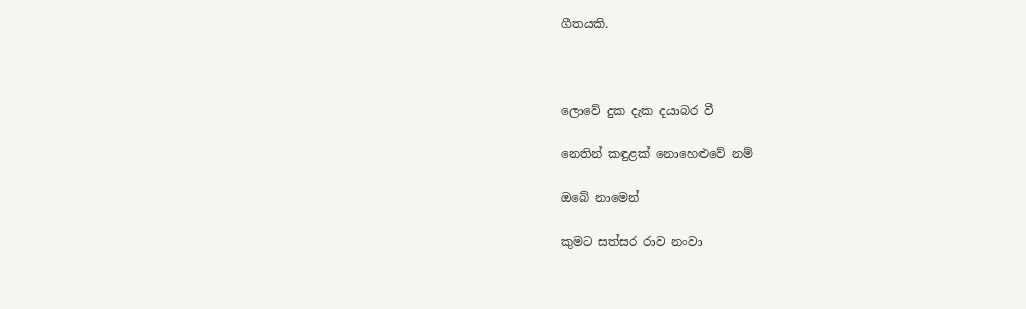ගීතයකි.



ලොවේ දුක දැක දයාබර වී

නෙතින් කඳුළක් නොහෙළුවේ නම්

ඔබේ නාමෙන්

කුමට සත්සර රාව නංවා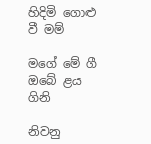හිදිමි ගොළු වී මම්

මගේ මේ ගී ඔබේ ළය ගිනි

නිවනු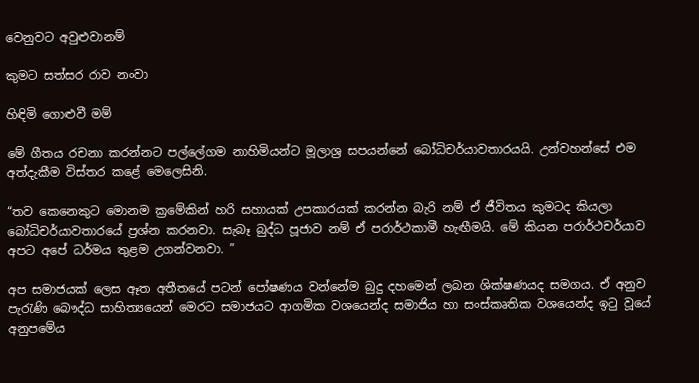වෙනුවට අවුළුවානම්

කුමට සත්සර රාව නංවා

හිඳිමි ගොළුවී මම්

මේ ගීතය රචනා කරන්නට පල්ලේගම නාහිමියන්ට මූලාශ්‍ර සපයන්නේ බෝධිචර්යාවතාරයයි. උන්වහන්සේ එම අත්දැකීම විස්තර කළේ මෙලෙසිනි.

“තව කෙනෙකුට මොනම ක්‍රමේකින් හරි සහායක් උපකාරයක් කරන්න බැරි නම් ඒ ජීවිතය කුමටද කියලා බෝධිචර්යාවතාරයේ ප්‍රශ්න කරනවා. සැබෑ බුද්ධ පූජාව නම් ඒ පරාර්ථකාමී හැඟීමයි. මේ කියන පරාර්ථචර්යාව අපට අපේ ධර්මය තුළම උගන්වනවා. ”

අප සමාජයක් ලෙස ඈත අතීතයේ පටන් පෝෂණය වන්නේම බුදු දහමෙන් ලබන ශික්ෂණයද සමගය. ඒ අනුව පැරැණි බෞද්ධ සාහිත්‍යයෙන් මෙරට සමාජයට ආගමික වශයෙන්ද සමාජිය හා සංස්කෘතික වශයෙන්ද ඉටු වූයේ අනුපමේය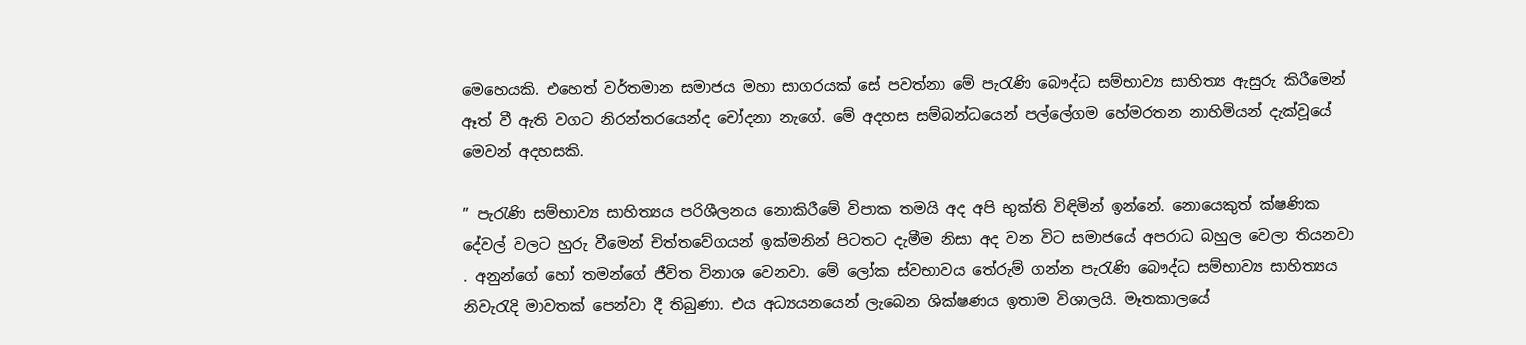මෙහෙයකි. එහෙත් වර්තමාන සමාජය මහා සාගරයක් සේ පවත්නා මේ පැරැණි බෞද්ධ සම්භාව්‍ය සාහිත්‍ය ඇසුරු කිරීමෙන් ඈත් වී ඇති වගට නිරන්ත‍රයෙන්ද චෝදනා නැගේ. මේ අදහස සම්බන්ධයෙන් පල්ලේගම හේමරතන නාහිමියන් දැක්වූයේ මෙවන් අදහසකි.

” පැරැණි සම්භාව්‍ය සාහිත්‍යය පරිශීලනය නොකිරීමේ විපාක තමයි අද අපි භුක්ති විඳිමින් ඉන්නේ. නොයෙකුත් ක්ෂණික දේවල් වලට හුරු වීමෙන් චිත්තවේගයන් ඉක්මනින් පිටතට දැමීම නිසා අද වන විට සමාජයේ අපරාධ බහුල වෙලා තියනවා . අනුන්ගේ හෝ තමන්ගේ ජීවිත විනාශ වෙනවා. මේ ලෝක ස්වභාවය තේරුම් ගන්න පැරැණි බෞද්ධ සම්භාව්‍ය සාහිත්‍යය නිවැරැදි මාවතක් පෙන්වා දී තිබුණා. එය අධ්‍යයනයෙන් ලැබෙන ශික්ෂණය ඉතාම විශාලයි. මෑතකාලයේ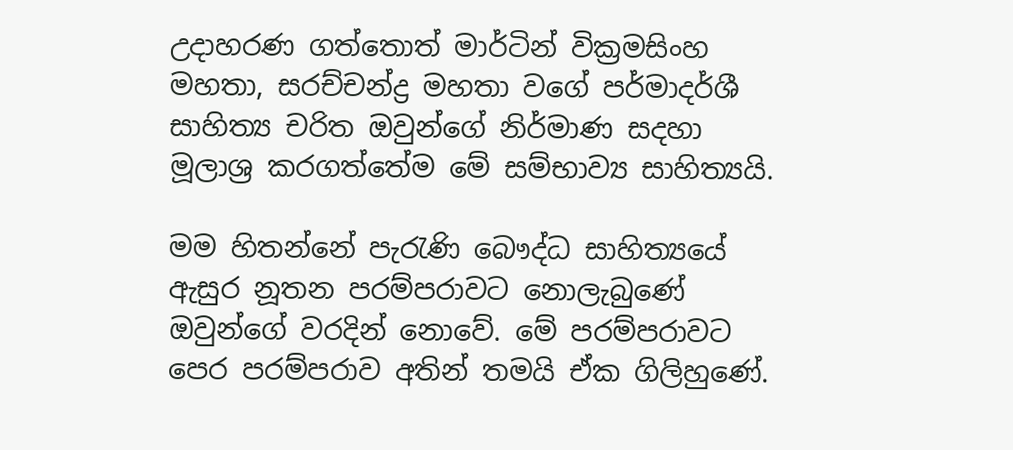උදාහරණ ගත්තොත් මාර්ටින් වික්‍රමසිංහ මහතා, සරච්චන්ද්‍ර මහතා වගේ පර්මාදර්ශී සාහිත්‍ය චරිත ඔවුන්ගේ නිර්මාණ සදහා මූලාශ්‍ර කරගත්තේම මේ සම්භාව්‍ය සාහිත්‍යයි.

මම හිතන්නේ පැරැණි බෞද්ධ සාහිත්‍යයේ ඇසුර නූතන පරම්පරාවට නොලැබුණේ ඔවුන්ගේ වරදින් නොවේ. මේ පරම්පරාවට පෙර පරම්පරාව අතින් තමයි ඒක ගිලිහුණේ.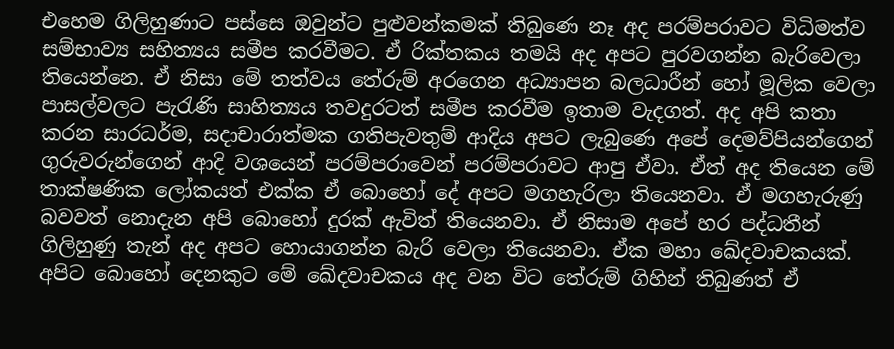එහෙම ගිලිහුණාට පස්සෙ ඔවුන්ට පුළුවන්කමක් තිබුණෙ නෑ අද පරම්පරාවට විධිමත්ව සම්භාව්‍ය සහිත්‍යය සමීප කරවීමට. ඒ රික්තකය තමයි අද අපට පුරවගන්න බැරිවෙලා තියෙන්නෙ. ඒ නිසා මේ තත්වය තේරුම් අ‍රගෙන අධ්‍යාපන බලධාරීන් හෝ මූලික වෙලා පාසල්වලට පැරැණි සාහිත්‍යය තවදුරටත් සමීප කරවීම ඉතාම වැදගත්. අද අපි කතා කරන සාරධර්ම, සදාචාරාත්මක ගතිපැවතුම් ආදිය අපට ලැබුණෙ අපේ දෙමව්පියන්ගෙන් ගුරුවරුන්ගෙන් ආදි වශයෙන් පරම්පරාවෙන් පරම්පරාවට ආපු ඒවා. ඒත් අද තියෙන මේ තාක්ෂණික ලෝකයත් එක්ක ඒ බොහෝ දේ අපට මගහැරිලා තියෙනවා. ඒ මගහැරුණු බවවත් නොදැන අපි බොහෝ දුරක් ඇවිත් තියෙනවා. ඒ නිසාම අපේ හර පද්ධතීන් ගිලිහුණු තැන් අද අපට හොයාගන්න බැරි වෙලා තියෙනවා. ඒක මහා ඛේදවාචකයක්. අපිට බොහෝ දෙනකුට මේ ඛේදවාචකය අද වන විට තේරුම් ගිහින් තිබුණත් ඒ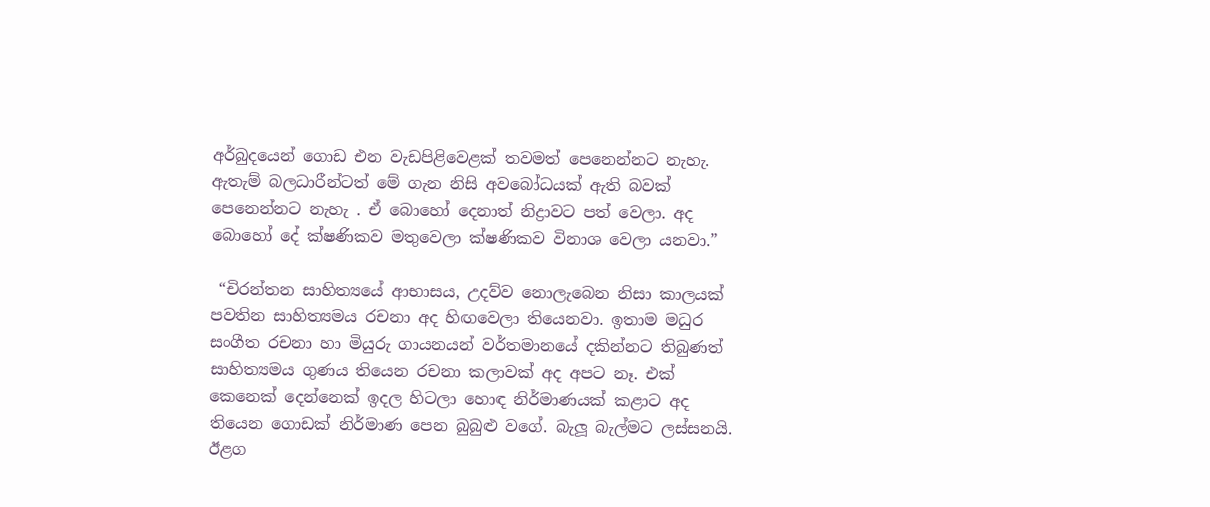අර්බුදයෙන් ගොඩ එන වැඩපිළිවෙළක් තවමත් පෙනෙන්නට නැහැ. ඇතැම් බලධාරීන්ටත් මේ ගැන නිසි අවබෝධයක් ඇති බවක් පෙනෙන්නට නැහැ . ඒ බොහෝ දෙනාත් නිද්‍රාවට පත් වෙලා. අද බොහෝ දේ ක්ෂණිකව මතුවෙලා ක්ෂණිකව විනාශ වෙලා යනවා.”

 “චිරන්තන සාහිත්‍යයේ ආභාසය, උදව්ව නොලැබෙන නිසා කාලයක් පවතින සාහිත්‍යමය රචනා අද හිඟවෙලා තියෙනවා. ඉතාම මධුර සංගීත රචනා හා මියුරු ගායනයන් වර්තමානයේ දකින්නට තිබුණත් සාහිත්‍යමය ගුණය තියෙන රචනා කලාවක් අද අපට නෑ. එක් කෙනෙක් දෙන්නෙක් ඉදල හිටලා හොඳ නිර්මාණයක් කළාට අද තියෙන ගොඩක් නිර්මාණ පෙන බුබුළු වගේ. බැලූ බැල්මට ලස්සනයි. ඊළග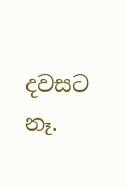දවසට නෑ.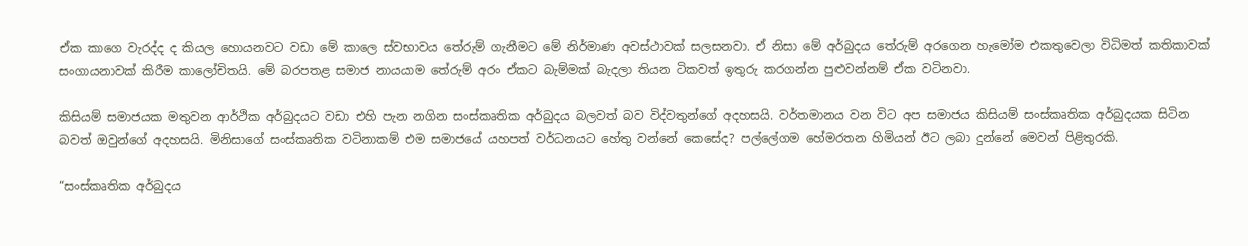ඒක කාගෙ වැරද්ද ද කියල හොයනවට වඩා මේ කාලෙ ස්වභාවය තේරුම් ගැනීමට මේ නිර්මාණ අවස්ථාවක් සලසනවා. ඒ නිසා මේ අර්බුදය තේරුම් අරගෙන හැමෝම එකතුවෙලා විධිමත් කතිකාවක් සංගායනාවක් කිරීම කාලෝචිතයි. මේ බරපතළ සමාජ නායයාම තේරුම් අරං ඒකට බැම්මක් බැදලා තියන ටිකවත් ඉතුරු කරගන්න පුළුවන්නම් ඒක වටිනවා.

කිසියම් සමාජයක මතුවන ආර්ථික අර්බුදයට වඩා එහි පැන නගින සංස්කෘතික අර්බුදය බලවත් බව විද්වතුන්ගේ අදහසයි. වර්තමානය වන විට අප සමාජය කිසියම් සංස්කෘතික අර්බුදයක සිටින බවත් ඔවුන්ගේ අදහසයි. මිනිසාගේ සංස්කෘතික වටිනාකම් එම සමාජයේ යහපත් වර්ධනයට හේතු වන්නේ කෙසේද? පල්ලේගම හේමරතන හිමියන් ඊට ලබා දුන්නේ මෙවන් පිළිතුරකි.

“සංස්කෘතික අර්බුදය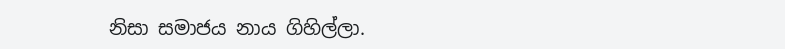නිසා සමාජය නාය ගිහිල්ලා.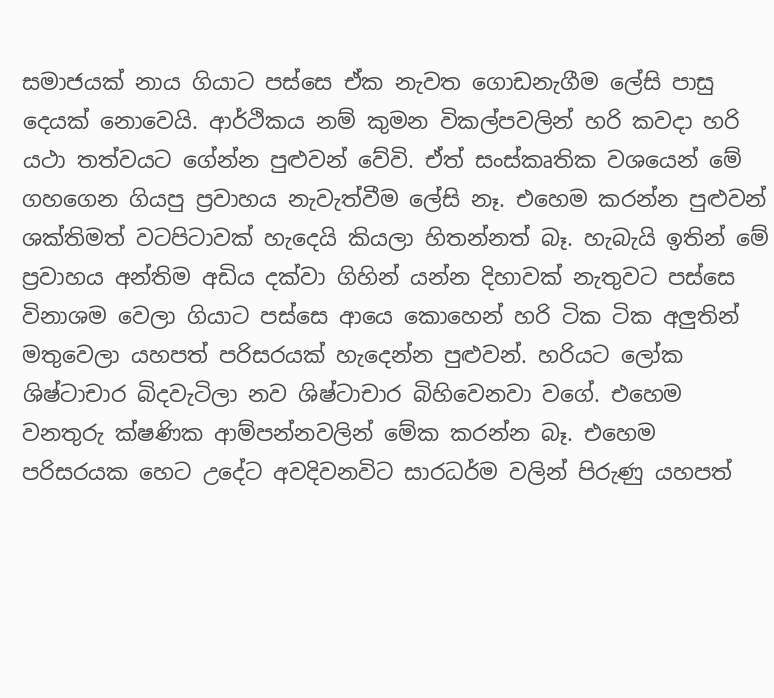සමාජයක් නාය ගියාට පස්සෙ ඒක නැවත ගොඩනැගීම ලේසි පාසු දෙයක් නොවෙයි. ආර්ථිකය නම් කුමන විකල්පවලින් හරි කවදා හරි යථා තත්වයට ගේන්න පුළුවන් වේවි. ඒත් සංස්කෘතික වශයෙන් මේ ගහගෙන ගියපු ප්‍රවාහය නැවැත්වීම ලේසි නෑ. එහෙම කරන්න පුළුවන් ශක්තිමත් වටපිටාවක් හැදෙයි කියලා හිතන්නත් බෑ. හැබැයි ඉතින් මේ ප්‍රවාහය අන්තිම අඩිය දක්වා ගිහින් යන්න දිහාවක් නැතුවට පස්සෙ විනාශම වෙලා ගියාට පස්සෙ ආයෙ කොහෙන් හරි ටික ටික අලු‍තින් මතුවෙලා යහපත් පරිසරයක් හැදෙන්න පුළුවන්. හරියට ලෝක ශිෂ්ටාචාර බිදවැටිලා නව ශිෂ්ටාචාර බිහිවෙනවා වගේ. එහෙම වනතුරු ක්ෂණික ආම්පන්නවලින් මේක කරන්න බෑ. එහෙම පරිසරයක හෙට උදේට අවදිවනවිට සාරධර්ම වලින් පිරුණු යහපත්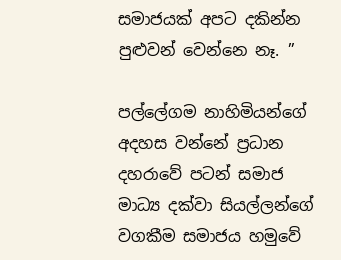සමාජයක් අපට දකින්න පුළුවන් වෙන්නෙ නෑ. ”

පල්ලේගම නාහිමියන්ගේ අදහස වන්නේ ප්‍රධාන දහරාවේ පටන් සමාජ මාධ්‍ය දක්වා සියල්ලන්ගේ වගකීම සමාජය හමුවේ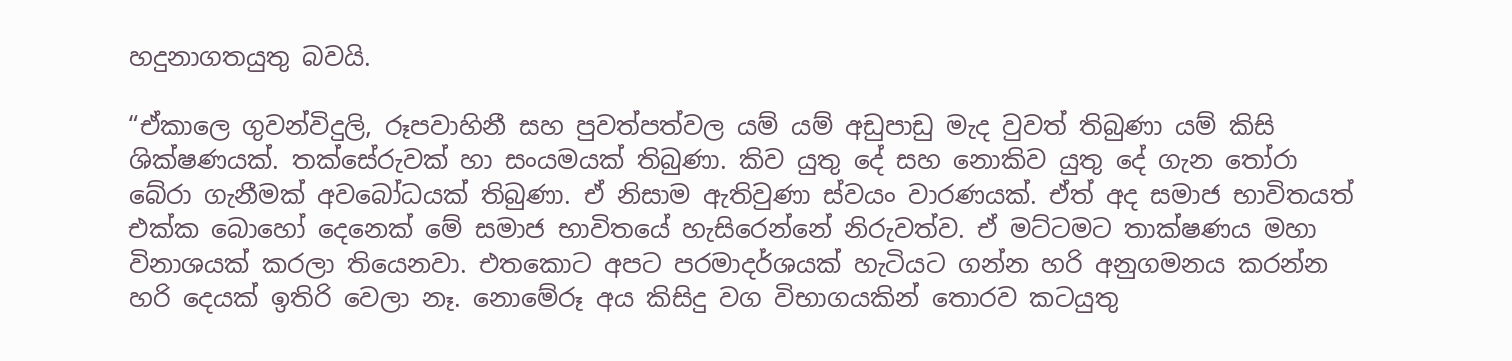හදුනාගතයුතු බවයි.

“ඒකාලෙ ගුවන්විදුලි, රූපවාහිනී සහ පුවත්පත්වල යම් යම් අඩුපාඩු මැද වුවත් තිබුණා යම් කිසි ශික්ෂණයක්. තක්සේරුවක් හා සංයමයක් තිබුණා. කිව යුතු දේ සහ නොකිව යුතු දේ ගැන තෝරා බේරා ගැනීමක් අවබෝධයක් තිබුණා. ඒ නිසාම ඇතිවුණා ස්වයං වාරණයක්. ඒත් අද සමාජ භාවිතයත් එක්ක බොහෝ දෙනෙක් මේ සමාජ භාවිතයේ හැසිරෙන්නේ නිරුවත්ව. ඒ මට්ටමට තාක්ෂණය මහා විනාශයක් කරලා තියෙනවා. එතකොට අපට පරමාදර්ශයක් හැටියට ගන්න හරි අනුගමනය කරන්න හරි දෙයක් ඉතිරි වෙලා නෑ. නොමේරූ අය කිසිදු වග විභාගයකින් තොරව කටයුතු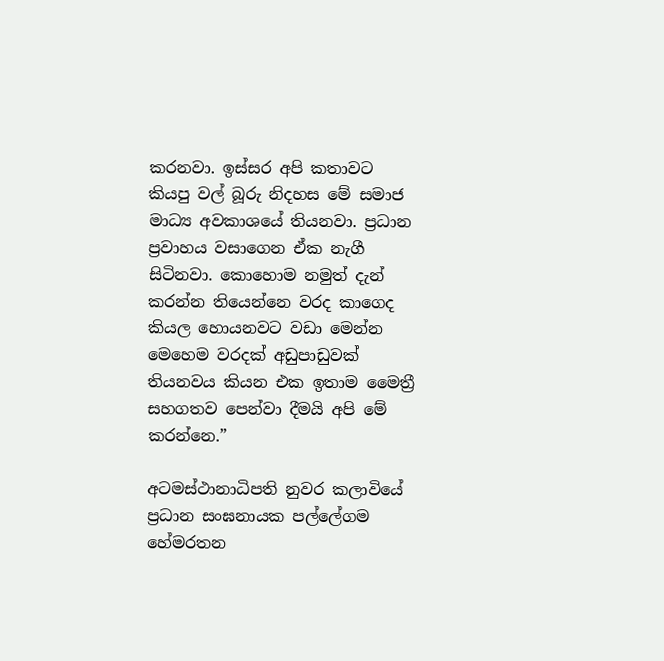කරනවා. ඉස්සර අපි කතාවට කියපු වල් බූරු නිදහස මේ සමාජ මාධ්‍ය අවකාශයේ තියනවා. ප්‍රධාන ප්‍රවාහය වසාගෙන ඒක නැගී සිටිනවා. කොහොම නමුත් දැන් කරන්න තියෙන්නෙ වරද කාගෙද කියල හොයනවට වඩා මෙන්න මෙහෙම වරදක් අඩුපාඩුවක් තියනවය කියන එක ඉතාම මෛත්‍රී සහගතව පෙන්වා දීමයි අපි මේ කරන්නෙ.”

අටමස්ථානාධිපති නුවර කලාවියේ ප්‍රධාන සංඝනායක පල්ලේගම හේමරතන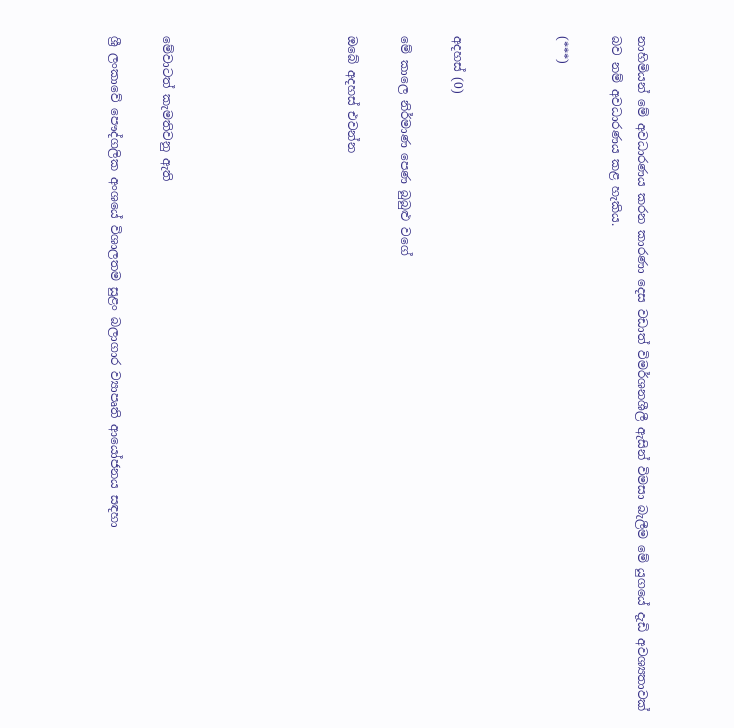නාහිමියන් මේ අවධාරණය කරන කාරණා දෙස වඩාත් විමර්ශනශීලී ඇසින් විමසා බැලීම මේ යුගයේ දැඩි අවශ්‍යතාවක් බව නම් අවධාරණය කළ හැකිය.

(***)



අදහස් (0)

මේ කාලෙ නිර්මාණ පෙණ බුබුළු වගේ

ඔබේ අදහස් එවන්න






මේවාටත් කැමතිවනු ඇති

ශ්‍රී ලංකාවේ පෞද්ගලික අංශයේ විශාලතම සුළං බලාගාර ව්‍යාපෘති ආයෝජනය සඳහා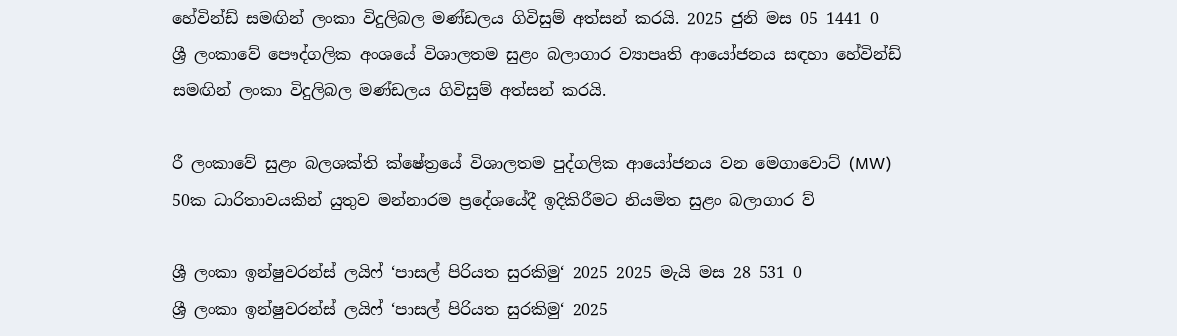හේවින්ඩ් සමඟින් ලංකා විදුලිබල මණ්ඩලය ගිවිසුම් අත්සන් කරයි. 2025 ජුනි මස 05 1441 0
ශ්‍රී ලංකාවේ පෞද්ගලික අංශයේ විශාලතම සුළං බලාගාර ව්‍යාපෘති ආයෝජනය සඳහා හේවින්ඩ් සමඟින් ලංකා විදුලිබල මණ්ඩලය ගිවිසුම් අත්සන් කරයි.

රී ලංකාවේ සුළං බලශක්ති ක්ෂේත්‍රයේ විශාලතම පුද්ගලික ආයෝජනය වන මෙගාවොට් (MW) 50ක ධාරිතාවයකින් යුතුව මන්නාරම ප්‍රදේශයේදී ඉදිකිරීමට නියමිත සුළං බලාගාර ව්‍

ශ්‍රී ලංකා ඉන්ෂුවරන්ස් ලයිෆ් ‘පාසල් පිරියත සුරකිමු‘ 2025 2025 මැයි මස 28 531 0
ශ්‍රී ලංකා ඉන්ෂුවරන්ස් ලයිෆ් ‘පාසල් පිරියත සුරකිමු‘ 2025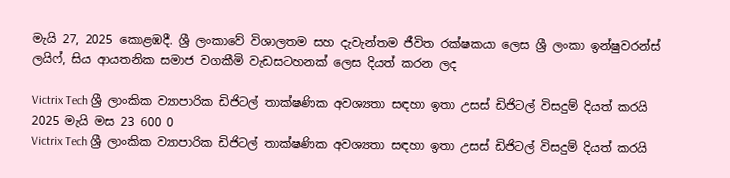මැයි 27, 2025 කොළඹදී. ශ්‍රී ලංකාවේ විශාලතම සහ දැවැන්තම ජීවිත රක්ෂකයා ලෙස ශ්‍රී ලංකා ඉන්ෂුවරන්ස් ලයිෆ්, සිය ආයතනික සමාජ වගකීමි වැඩසටහනක් ලෙස දියත් කරන ලද

Victrix Tech ශ්‍රී ලාංකික ව්‍යාපාරික ඩිජිටල් තාක්ෂණික අවශ්‍යතා සඳහා ඉතා උසස් ඩිජිටල් විසදුම් දියත් කරයි 2025 මැයි මස 23 600 0
Victrix Tech ශ්‍රී ලාංකික ව්‍යාපාරික ඩිජිටල් තාක්ෂණික අවශ්‍යතා සඳහා ඉතා උසස් ඩිජිටල් විසදුම් දියත් කරයි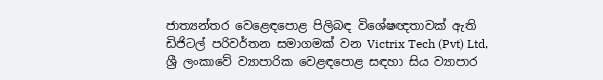ජාත්‍යන්තර වෙළෙඳපොළ පිලිබඳ විශේෂඥතාවක් ඇති ඩිජිටල් පරිවර්තන සමාගමක් වන Victrix Tech (Pvt) Ltd, ශ්‍රී ලංකාවේ ව්‍යාපාරික වෙළඳපොළ සඳහා සිය ව්‍යාපාර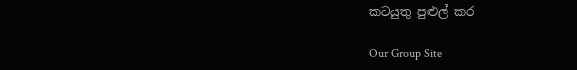කටයුතු පුළුල් කර

Our Group Site